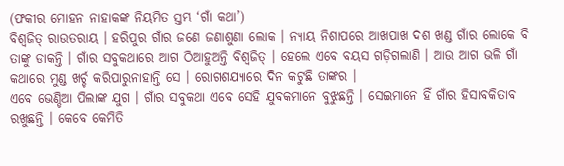(ଫକୀର ମୋହନ ନାହାକଙ୍କ ନିୟମିତ ସ୍ତମ୍ଭ ‘ଗାଁ କଥା’)
ବିଶ୍ୱଜିତ୍ ରାଉତରାୟ । ହରିପୁର ଗାଁର ଜଣେ ଜଣାଶୁଣା ଲୋକ । ନ୍ୟାୟ ନିଶାପରେ ଆଖପାଖ ଦଶ ଖଣ୍ଡ ଗାଁର ଲୋକେ ବି ତାଙ୍କୁ ଡାକନ୍ତି । ଗାଁର ସବୁକଥାରେ ଆଗ ଠିଆହୁଅନ୍ତି ବିଶ୍ୱଜିତ୍ । ହେଲେ ଏବେ ବୟସ ଗଡ଼ିଗଲାଣି । ଆଉ ଆଗ ଭଳି ଗାଁ କଥାରେ ମୁଣ୍ଡ ଖର୍ଚ୍ଚ କରିପାରୁନାହାନ୍ତି ସେ । ରୋଗଶଯ୍ୟାରେ ଦିନ କଟୁଛି ତାଙ୍କର ।
ଏବେ ଭେଣ୍ଡିଆ ପିଲାଙ୍କ ଯୁଗ । ଗାଁର ସବୁକଥା ଏବେ ସେହି ଯୁବକମାନେ ବୁଝୁଛନ୍ତି । ସେଇମାନେ ହିଁ ଗାଁର ହିସାବକିତାବ ରଖୁଛନ୍ତି । କେବେ କେମିତି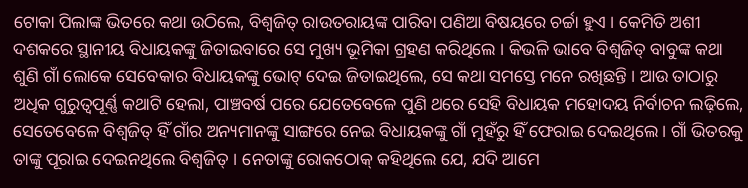ଟୋକା ପିଲାଙ୍କ ଭିତରେ କଥା ଉଠିଲେ, ବିଶ୍ୱଜିତ୍ ରାଉତରାୟଙ୍କ ପାରିବା ପଣିଆ ବିଷୟରେ ଚର୍ଚ୍ଚା ହୁଏ । କେମିତି ଅଶୀ ଦଶକରେ ସ୍ଥାନୀୟ ବିଧାୟକଙ୍କୁ ଜିତାଇବାରେ ସେ ମୁଖ୍ୟ ଭୂମିକା ଗ୍ରହଣ କରିଥିଲେ । କିଭଳି ଭାବେ ବିଶ୍ୱଜିତ୍ ବାବୁଙ୍କ କଥା ଶୁଣି ଗାଁ ଲୋକେ ସେବେକାର ବିଧାୟକଙ୍କୁ ଭୋଟ୍ ଦେଇ ଜିତାଇଥିଲେ, ସେ କଥା ସମସ୍ତେ ମନେ ରଖିଛନ୍ତି । ଆଉ ତାଠାରୁ ଅଧିକ ଗୁରୁତ୍ୱପୂର୍ଣ୍ଣ କଥାଟି ହେଲା, ପାଞ୍ଚବର୍ଷ ପରେ ଯେତେବେଳେ ପୁଣି ଥରେ ସେହି ବିଧାୟକ ମହୋଦୟ ନିର୍ବାଚନ ଲଢ଼ିଲେ, ସେତେବେଳେ ବିଶ୍ୱଜିତ୍ ହିଁ ଗାଁର ଅନ୍ୟମାନଙ୍କୁ ସାଙ୍ଗରେ ନେଇ ବିଧାୟକଙ୍କୁ ଗାଁ ମୁହଁରୁ ହିଁ ଫେରାଇ ଦେଇଥିଲେ । ଗାଁ ଭିତରକୁ ତାଙ୍କୁ ପୂରାଇ ଦେଇନଥିଲେ ବିଶ୍ୱଜିତ୍ । ନେତାଙ୍କୁ ରୋକଠୋକ୍ କହିଥିଲେ ଯେ, ଯଦି ଆମେ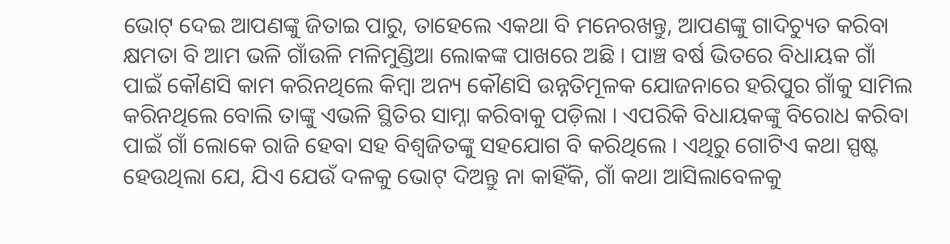ଭୋଟ୍ ଦେଇ ଆପଣଙ୍କୁ ଜିତାଇ ପାରୁ, ତାହେଲେ ଏକଥା ବି ମନେରଖନ୍ତୁ, ଆପଣଙ୍କୁ ଗାଦିଚ୍ୟୁତ କରିବା କ୍ଷମତା ବି ଆମ ଭଳି ଗାଁଉଳି ମଳିମୁଣ୍ଡିଆ ଲୋକଙ୍କ ପାଖରେ ଅଛି । ପାଞ୍ଚ ବର୍ଷ ଭିତରେ ବିଧାୟକ ଗାଁ ପାଇଁ କୌଣସି କାମ କରିନଥିଲେ କିମ୍ବା ଅନ୍ୟ କୌଣସି ଉନ୍ନତିମୂଳକ ଯୋଜନାରେ ହରିପୁର ଗାଁକୁ ସାମିଲ କରିନଥିଲେ ବୋଲି ତାଙ୍କୁ ଏଭଳି ସ୍ଥିତିର ସାମ୍ନା କରିବାକୁ ପଡ଼ିଲା । ଏପରିକି ବିଧାୟକଙ୍କୁ ବିରୋଧ କରିବା ପାଇଁ ଗାଁ ଲୋକେ ରାଜି ହେବା ସହ ବିଶ୍ୱଜିତଙ୍କୁ ସହଯୋଗ ବି କରିଥିଲେ । ଏଥିରୁ ଗୋଟିଏ କଥା ସ୍ପଷ୍ଟ ହେଉଥିଲା ଯେ, ଯିଏ ଯେଉଁ ଦଳକୁ ଭୋଟ୍ ଦିଅନ୍ତୁ ନା କାହିଁକି, ଗାଁ କଥା ଆସିଲାବେଳକୁ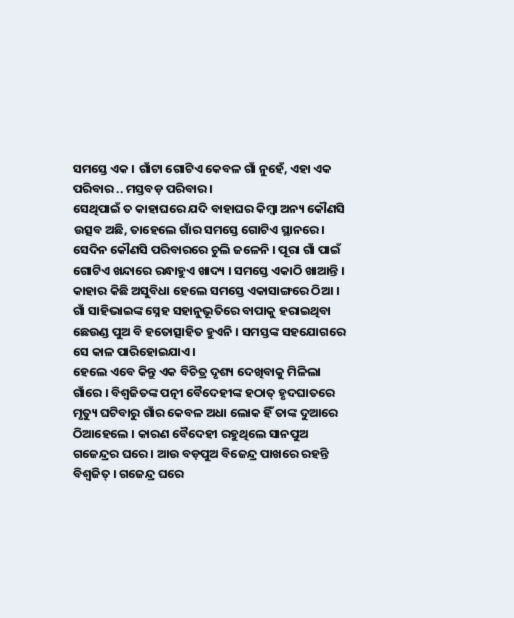ସମସ୍ତେ ଏକ । ଗାଁଟା ଗୋଟିଏ କେବଳ ଗାଁ ନୁହେଁ, ଏହା ଏକ ପରିବାର .. ମସ୍ତବଡ଼ ପରିବାର ।
ସେଥିପାଇଁ ତ କାହାଘରେ ଯଦି ବାହାଘର କିମ୍ବା ଅନ୍ୟ କୌଣସି ଉତ୍ସବ ଅଛି, ତାହେଲେ ଗାଁର ସମସ୍ତେ ଗୋଟିଏ ସ୍ଥାନରେ । ସେଦିନ କୌଣସି ପରିବାରରେ ଚୁଲି ଜଳେନି । ପୂରା ଗାଁ ପାଇଁ ଗୋଟିଏ ଖନ୍ଦାରେ ରନ୍ଧାହୁଏ ଖାଦ୍ୟ । ସମସ୍ତେ ଏକାଠି ଖାଆନ୍ତି । କାହାର କିଛି ଅସୁବିଧା ହେଲେ ସମସ୍ତେ ଏକାସାଙ୍ଗରେ ଠିଆ । ଗାଁ ସାହିଭାଇଙ୍କ ସ୍ନେହ ସହାନୁଭୂତିରେ ବାପାକୁ ହରାଇଥିବା ଛେଉଣ୍ଡ ପୁଅ ବି ହତୋତ୍ସାହିତ ହୁଏନି । ସମସ୍ତଙ୍କ ସହଯୋଗରେ ସେ କାଳ ପାରିହୋଇଯାଏ ।
ହେଲେ ଏବେ କିନ୍ତୁ ଏକ ବିଚିତ୍ର ଦୃଶ୍ୟ ଦେଖିବାକୁ ମିଳିଲା ଗାଁରେ । ବିଶ୍ୱଜିତଙ୍କ ପତ୍ନୀ ବୈଦେହୀଙ୍କ ହଠାତ୍ ହୃଦଘାତରେ ମୃତ୍ୟୁ ଘଟିବାରୁ ଗାଁର କେବଳ ଅଧା ଲୋକ ହିଁ ତାଙ୍କ ଦୁଆରେ ଠିଆହେଲେ । କାରଣ ବୈଦେହୀ ରହୁଥିଲେ ସାନପୁଅ ଗଜେନ୍ଦ୍ରର ଘରେ । ଆଉ ବଡ଼ପୁଅ ବିଜେନ୍ଦ୍ର ପାଖରେ ରହନ୍ତି ବିଶ୍ୱଜିତ୍ । ଗଜେନ୍ଦ୍ର ଘରେ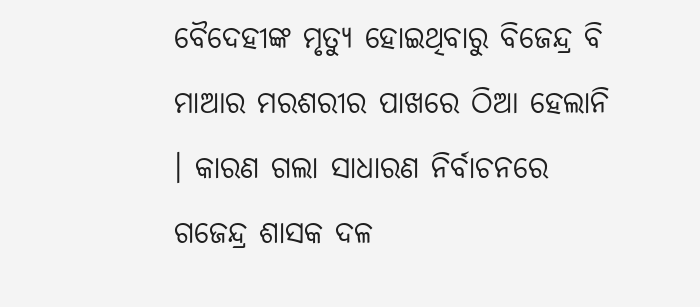ବୈଦେହୀଙ୍କ ମୃତ୍ୟୁ ହୋଇଥିବାରୁ ବିଜେନ୍ଦ୍ର ବି ମାଆର ମରଶରୀର ପାଖରେ ଠିଆ ହେଲାନି । କାରଣ ଗଲା ସାଧାରଣ ନିର୍ବାଚନରେ ଗଜେନ୍ଦ୍ର ଶାସକ ଦଳ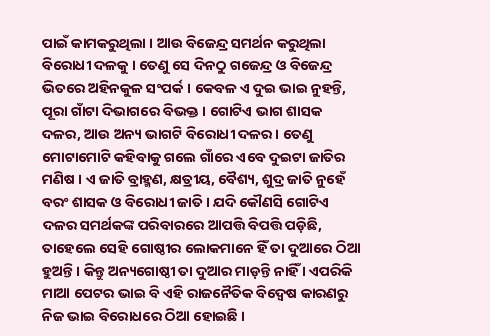ପାଇଁ କାମକରୁଥିଲା । ଆଉ ବିଜେନ୍ଦ୍ର ସମର୍ଥନ କରୁଥିଲା ବିରୋଧୀ ଦଳକୁ । ତେଣୁ ସେ ଦିନଠୁ ଗଜେନ୍ଦ୍ର ଓ ବିଜେନ୍ଦ୍ର ଭିତରେ ଅହିନକୁଳ ସଂପର୍କ । କେବଳ ଏ ଦୁଇ ଭାଇ ନୁହନ୍ତି, ପୂରା ଗାଁଟା ଦିଭାଗରେ ବିଭକ୍ତ । ଗୋଟିଏ ଭାଗ ଶାସକ ଦଳର, ଆଉ ଅନ୍ୟ ଭାଗଟି ବିରୋଧୀ ଦଳର । ତେଣୁ ମୋଟାମୋଟି କହିବାକୁ ଗଲେ ଗାଁରେ ଏବେ ଦୁଇଟା ଜାତିର ମଣିଷ । ଏ ଜାତି ବ୍ରାହ୍ମଣ, କ୍ଷତ୍ରୀୟ, ବୈଶ୍ୟ, ଶୁଦ୍ର ଜାତି ନୁହେଁ ବରଂ ଶାସକ ଓ ବିରୋଧୀ ଜାତି । ଯଦି କୌଣସି ଗୋଟିଏ ଦଳର ସମର୍ଥକଙ୍କ ପରିବାରରେ ଆପତ୍ତି ବିପତ୍ତି ପଡ଼ିଛି, ତାହେଲେ ସେହି ଗୋଷ୍ଠୀର ଲୋକମାନେ ହିଁ ତା ଦୁଆରେ ଠିଆ ହୁଅନ୍ତି । କିନ୍ତୁ ଅନ୍ୟଗୋଷ୍ଠୀ ତା ଦୁଆର ମାଡ଼ନ୍ତି ନାହିଁ । ଏପରିକି ମାଆ ପେଟର ଭାଇ ବି ଏହି ରାଜନୈତିକ ବିଦ୍ୱେଷ କାରଣରୁ ନିଜ ଭାଇ ବିରୋଧରେ ଠିଆ ହୋଇଛି ।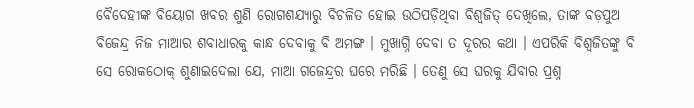ବୈଦେହୀଙ୍କ ବିୟୋଗ ଖବର ଶୁଣି ରୋଗଶଯ୍ୟାରୁ ବିଚଳିତ ହୋଇ ଉଠିପଡ଼ିଥିବା ବିଶ୍ୱଜିତ୍ ଦେଖିଲେ, ତାଙ୍କ ବଡ଼ପୁଅ ବିଜେନ୍ଦ୍ର ନିଜ ମାଆର ଶବାଧାରକୁ କାନ୍ଧ ଦେବାକୁ ବି ଅମଙ୍ଗ । ମୁଖାଗ୍ନି ଦେବା ତ ଦୂରର କଥା । ଏପରିକି ବିଶ୍ୱଜିତଙ୍କୁ ବି ସେ ରୋକଠୋକ୍ ଶୁଣାଇଦେଲା ଯେ, ମାଆ ଗଜେନ୍ଦ୍ରର ଘରେ ମରିଛି । ତେଣୁ ସେ ଘରକୁ ଯିବାର ପ୍ରଶ୍ନ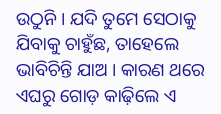ଉଠୁନି । ଯଦି ତୁମେ ସେଠାକୁ ଯିବାକୁ ଚାହୁଁଛ, ତାହେଲେ ଭାବିଚିନ୍ତି ଯାଅ । କାରଣ ଥରେ ଏଘରୁ ଗୋଡ଼ କାଢ଼ିଲେ ଏ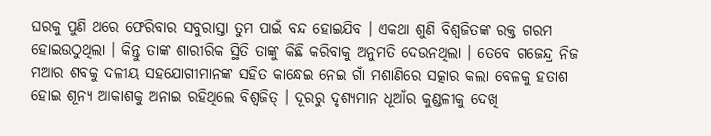ଘରକୁ ପୁଣି ଥରେ ଫେରିବାର ସବୁରାସ୍ତା ତୁମ ପାଇଁ ବନ୍ଦ ହୋଇଯିବ । ଏକଥା ଶୁଣି ବିଶ୍ୱଜିତଙ୍କ ରକ୍ତ ଗରମ ହୋଇଉଠୁଥିଲା । କିନ୍ତୁ ତାଙ୍କ ଶାରୀରିକ ସ୍ଥିତି ତାଙ୍କୁ କିଛି କରିବାକୁ ଅନୁମତି ଦେଉନଥିଲା । ତେବେ ଗଜେନ୍ଦ୍ର ନିଜ ମଆର ଶବକୁ ଦଳୀୟ ସହଯୋଗୀମାନଙ୍କ ସହିତ କାନ୍ଧେଇ ନେଇ ଗାଁ ମଶାଣିରେ ସତ୍କାର କଲା ବେଳକୁ ହତାଶ ହୋଇ ଶୂନ୍ୟ ଆକାଶକୁ ଅନାଇ ରହିଥିଲେ ବିଶ୍ୱଜିତ୍ । ଦୂରରୁ ଦୃଶ୍ୟମାନ ଧୂଆଁର କୁଣ୍ଡଳୀକୁ ଦେଖି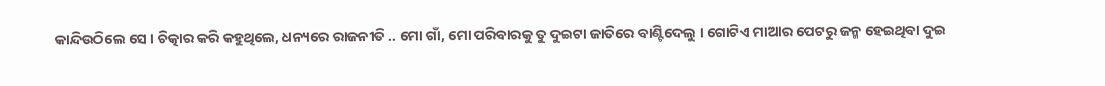କାନ୍ଦିଉଠିଲେ ସେ । ଚିତ୍କାର କରି କହୁଥିଲେ, ଧନ୍ୟରେ ରାଜନୀତି .. ମୋ ଗାଁ, ମୋ ପରିବାରକୁ ତୁ ଦୁଇଟା ଜାତିରେ ବାଣ୍ଟିଦେଲୁ । ଗୋଟିଏ ମାଆର ପେଟରୁ ଜନ୍ମ ହେଇଥିବା ଦୁଇ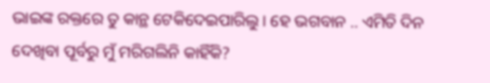ଭାଇଙ୍କ ରକ୍ତରେ ତୁ କାନ୍ଥ ଟେକିଦେଇପାରିଲୁ । ହେ ଭଗବାନ .. ଏମିତି ଦିନ ଦେଖିବା ପୂର୍ବରୁ ମୁଁ ମରିଗଲିନି କାହିଁକି?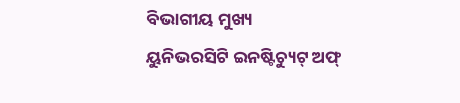ବିଭାଗୀୟ ମୁଖ୍ୟ
ୟୁନିଭରସିଟି ଇନଷ୍ଟିଚ୍ୟୁଟ୍ ଅଫ୍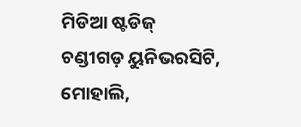ମିଡିଆ ଷ୍ଟଡିଜ୍
ଚଣ୍ଡୀଗଡ଼ ୟୁନିଭରସିଟି, ମୋହାଲି,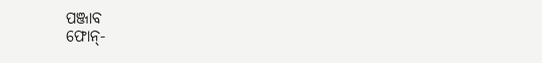ପଞ୍ଜାବ
ଫୋନ୍-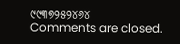୯୯୩୭୨୫୨୪୬୪
Comments are closed.